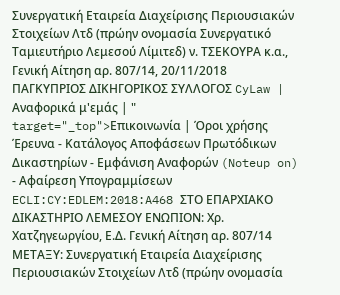Συνεργατική Εταιρεία Διαχείρισης Περιουσιακών Στοιχείων Λτδ (πρώην ονομασία Συνεργατικό Ταμιευτήριο Λεμεσού Λίμιτεδ) ν. ΤΣΕΚΟΥΡΑ κ.α., Γενική Αίτηση αρ. 807/14, 20/11/2018 ΠΑΓΚΥΠΡΙΟΣ ΔΙΚΗΓΟΡΙΚΟΣ ΣΥΛΛΟΓΟΣ CyLaw | Αναφορικά μ'εμάς | " target="_top">Επικοινωνία | Όροι χρήσης Έρευνα - Κατάλογος Αποφάσεων Πρωτόδικων Δικαστηρίων - Εμφάνιση Αναφορών (Noteup on) - Αφαίρεση Υπογραμμίσεων ECLI:CY:EDLEM:2018:A468 ΣΤΟ ΕΠΑΡΧΙΑΚΟ ΔΙΚΑΣΤΗΡΙΟ ΛΕΜΕΣΟΥ ΕΝΩΠΙΟΝ: Χρ. Χατζηγεωργίου, Ε.Δ. Γενική Αίτηση αρ. 807/14 ΜΕΤΑΞΥ: Συνεργατική Εταιρεία Διαχείρισης Περιουσιακών Στοιχείων Λτδ (πρώην ονομασία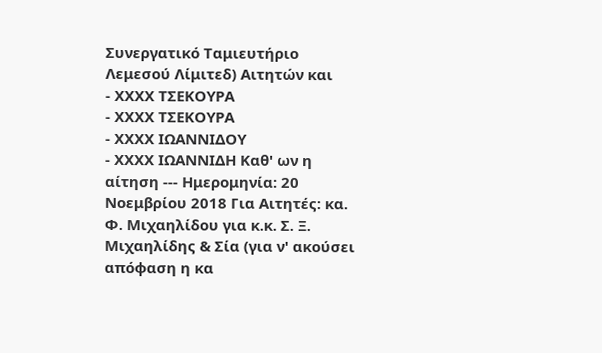Συνεργατικό Ταμιευτήριο Λεμεσού Λίμιτεδ) Αιτητών και
- ΧΧΧΧ ΤΣΕΚΟΥΡΑ
- ΧΧΧΧ ΤΣΕΚΟΥΡΑ
- ΧΧΧΧ ΙΩΑΝΝΙΔΟΥ
- ΧΧΧΧ ΙΩΑΝΝΙΔΗ Καθ' ων η αίτηση --- Hμερομηνία: 20 Νοεμβρίου 2018 Για Αιτητές: κα. Φ. Μιχαηλίδου για κ.κ. Σ. Ξ. Μιχαηλίδης & Σία (για ν' ακούσει απόφαση η κα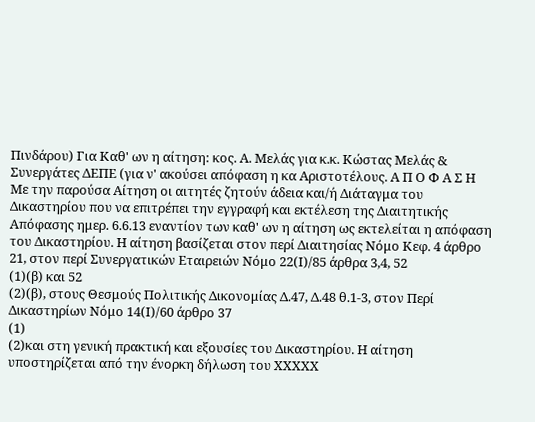Πινδάρου) Για Καθ' ων η αίτηση: κος. Α. Μελάς για κ.κ. Κώστας Μελάς & Συνεργάτες ΔΕΠΕ (για ν' ακούσει απόφαση η κα Αριστοτέλους. Α Π Ο Φ Α Σ Η Με την παρούσα Αίτηση οι αιτητές ζητούν άδεια και/ή Διάταγμα του Δικαστηρίου που να επιτρέπει την εγγραφή και εκτέλεση της Διαιτητικής Απόφασης ημερ. 6.6.13 εναντίον των καθ' ων η αίτηση ως εκτελείται η απόφαση του Δικαστηρίου. Η αίτηση βασίζεται στον περί Διαιτησίας Νόμο Κεφ. 4 άρθρο 21, στον περί Συνεργατικών Εταιρειών Νόμο 22(Ι)/85 άρθρα 3,4, 52
(1)(β) και 52
(2)(β), στους Θεσμούς Πολιτικής Δικονομίας Δ.47, Δ.48 θ.1-3, στον Περί Δικαστηρίων Νόμο 14(Ι)/60 άρθρο 37
(1)
(2)και στη γενική πρακτική και εξουσίες του Δικαστηρίου. Η αίτηση υποστηρίζεται από την ένορκη δήλωση του XXXXX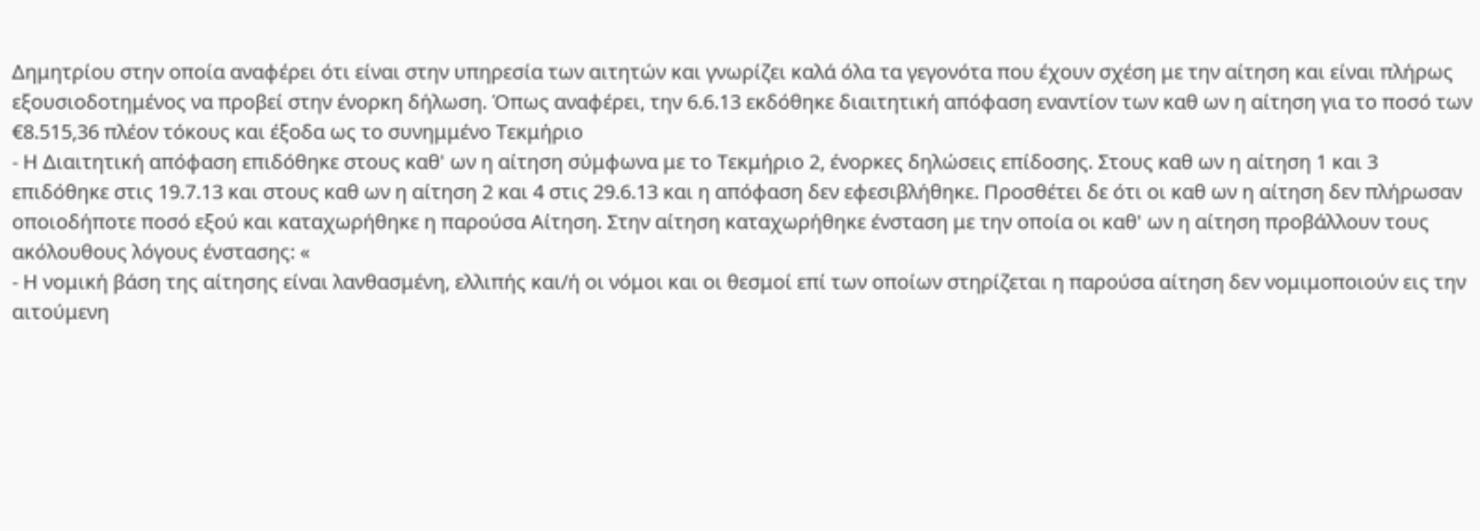Δημητρίου στην οποία αναφέρει ότι είναι στην υπηρεσία των αιτητών και γνωρίζει καλά όλα τα γεγονότα που έχουν σχέση με την αίτηση και είναι πλήρως εξουσιοδοτημένος να προβεί στην ένορκη δήλωση. Όπως αναφέρει, την 6.6.13 εκδόθηκε διαιτητική απόφαση εναντίον των καθ ων η αίτηση για το ποσό των €8.515,36 πλέον τόκους και έξοδα ως το συνημμένο Τεκμήριο
- Η Διαιτητική απόφαση επιδόθηκε στους καθ' ων η αίτηση σύμφωνα με το Τεκμήριο 2, ένορκες δηλώσεις επίδοσης. Στους καθ ων η αίτηση 1 και 3 επιδόθηκε στις 19.7.13 και στους καθ ων η αίτηση 2 και 4 στις 29.6.13 και η απόφαση δεν εφεσιβλήθηκε. Προσθέτει δε ότι οι καθ ων η αίτηση δεν πλήρωσαν οποιοδήποτε ποσό εξού και καταχωρήθηκε η παρούσα Αίτηση. Στην αίτηση καταχωρήθηκε ένσταση με την οποία οι καθ' ων η αίτηση προβάλλουν τους ακόλουθους λόγους ένστασης: «
- Η νομική βάση της αίτησης είναι λανθασμένη, ελλιπής και/ή οι νόμοι και οι θεσμοί επί των οποίων στηρίζεται η παρούσα αίτηση δεν νομιμοποιούν εις την αιτούμενη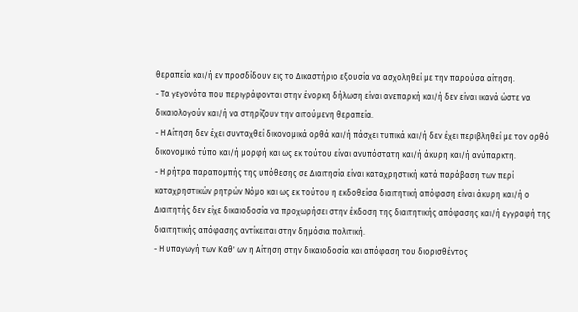θεραπεία και/ή εν προσδίδουν εις το Δικαστήριο εξουσία να ασχοληθεί με την παρούσα αίτηση.
- Τα γεγονότα που περιγράφονται στην ένορκη δήλωση είναι ανεπαρκή και/ή δεν είναι ικανά ώστε να δικαιολογούν και/ή να στηρίζουν την αιτούμενη θεραπεία.
- Η Αίτηση δεν έχει συνταχθεί δικονομικά ορθά και/ή πάσχει τυπικά και/ή δεν έχει περιβληθεί με τον ορθό δικονομικό τύπο και/ή μορφή και ως εκ τούτου είναι ανυπόστατη και/ή άκυρη και/ή ανύπαρκτη.
- Η ρήτρα παραπομπής της υπόθεσης σε Διαιτησία είναι καταχρηστική κατά παράβαση των περί καταχρηστικών ρητρών Νόμο και ως εκ τούτου η εκδοθείσα διαιτητική απόφαση είναι άκυρη και/ή ο Διαιτητής δεν είχε δικαιοδοσία να προχωρήσει στην έκδοση της διαιτητικής απόφασης και/ή εγγραφή της διαιτητικής απόφασης αντίκειται στην δημόσια πολιτική.
- Η υπαγωγή των Καθ' ων η Αίτηση στην δικαιοδοσία και απόφαση του διορισθέντος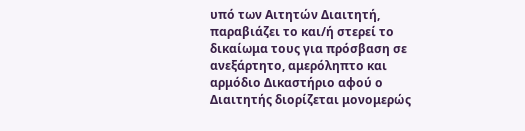υπό των Αιτητών Διαιτητή, παραβιάζει το και/ή στερεί το δικαίωμα τους για πρόσβαση σε ανεξάρτητο, αμερόληπτο και αρμόδιο Δικαστήριο αφού ο Διαιτητής διορίζεται μονομερώς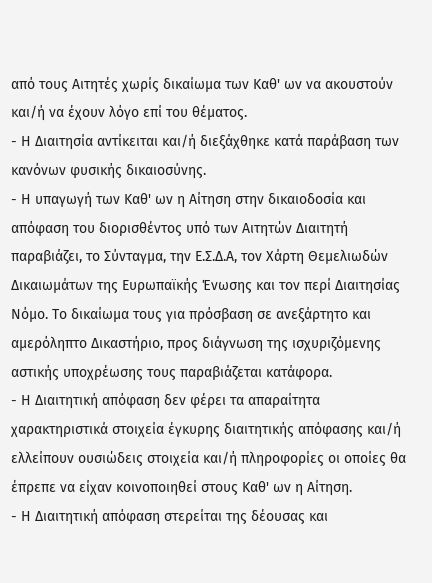από τους Αιτητές χωρίς δικαίωμα των Καθ' ων να ακουστούν και/ή να έχουν λόγο επί του θέματος.
- Η Διαιτησία αντίκειται και/ή διεξάχθηκε κατά παράβαση των κανόνων φυσικής δικαιοσύνης.
- Η υπαγωγή των Καθ' ων η Αίτηση στην δικαιοδοσία και απόφαση του διορισθέντος υπό των Αιτητών Διαιτητή παραβιάζει, το Σύνταγμα, την Ε.Σ.Δ.Α, τον Χάρτη Θεμελιωδών Δικαιωμάτων της Ευρωπαϊκής Ένωσης και τον περί Διαιτησίας Νόμο. Το δικαίωμα τους για πρόσβαση σε ανεξάρτητο και αμερόληπτο Δικαστήριο, προς διάγνωση της ισχυριζόμενης αστικής υποχρέωσης τους παραβιάζεται κατάφορα.
- Η Διαιτητική απόφαση δεν φέρει τα απαραίτητα χαρακτηριστικά στοιχεία έγκυρης διαιτητικής απόφασης και/ή ελλείπουν ουσιώδεις στοιχεία και/ή πληροφορίες οι οποίες θα έπρεπε να είχαν κοινοποιηθεί στους Καθ' ων η Αίτηση.
- Η Διαιτητική απόφαση στερείται της δέουσας και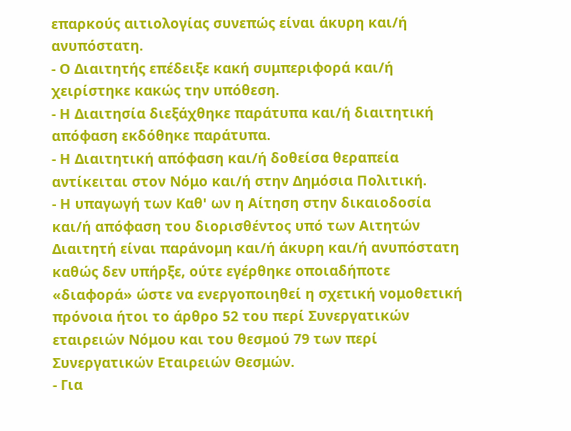επαρκούς αιτιολογίας συνεπώς είναι άκυρη και/ή ανυπόστατη.
- Ο Διαιτητής επέδειξε κακή συμπεριφορά και/ή χειρίστηκε κακώς την υπόθεση.
- Η Διαιτησία διεξάχθηκε παράτυπα και/ή διαιτητική απόφαση εκδόθηκε παράτυπα.
- Η Διαιτητική απόφαση και/ή δοθείσα θεραπεία αντίκειται στον Νόμο και/ή στην Δημόσια Πολιτική.
- Η υπαγωγή των Καθ' ων η Αίτηση στην δικαιοδοσία και/ή απόφαση του διορισθέντος υπό των Αιτητών Διαιτητή είναι παράνομη και/ή άκυρη και/ή ανυπόστατη καθώς δεν υπήρξε, ούτε εγέρθηκε οποιαδήποτε «διαφορά» ώστε να ενεργοποιηθεί η σχετική νομοθετική πρόνοια ήτοι το άρθρο 52 του περί Συνεργατικών εταιρειών Νόμου και του θεσμού 79 των περί Συνεργατικών Εταιρειών Θεσμών.
- Για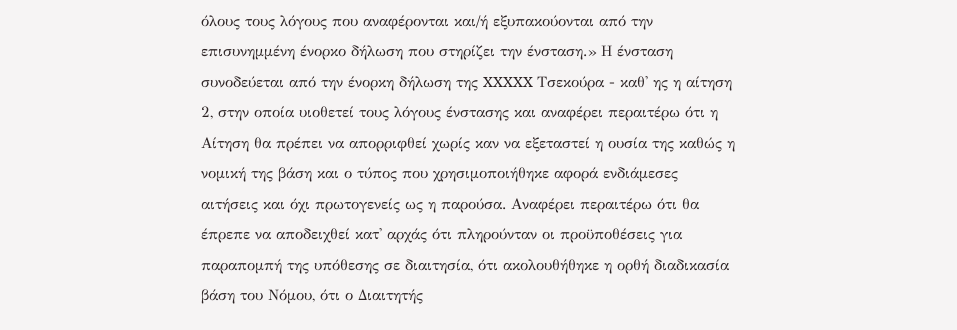όλους τους λόγους που αναφέρονται και/ή εξυπακούονται από την επισυνημμένη ένορκο δήλωση που στηρίζει την ένσταση.» Η ένσταση συνοδεύεται από την ένορκη δήλωση της XXXXX Τσεκούρα - καθ' ης η αίτηση 2, στην οποία υιοθετεί τους λόγους ένστασης και αναφέρει περαιτέρω ότι η Αίτηση θα πρέπει να απορριφθεί χωρίς καν να εξεταστεί η ουσία της καθώς η νομική της βάση και ο τύπος που χρησιμοποιήθηκε αφορά ενδιάμεσες αιτήσεις και όχι πρωτογενείς ως η παρούσα. Αναφέρει περαιτέρω ότι θα έπρεπε να αποδειχθεί κατ' αρχάς ότι πληρούνταν οι προϋποθέσεις για παραπομπή της υπόθεσης σε διαιτησία, ότι ακολουθήθηκε η ορθή διαδικασία βάση του Νόμου, ότι ο Διαιτητής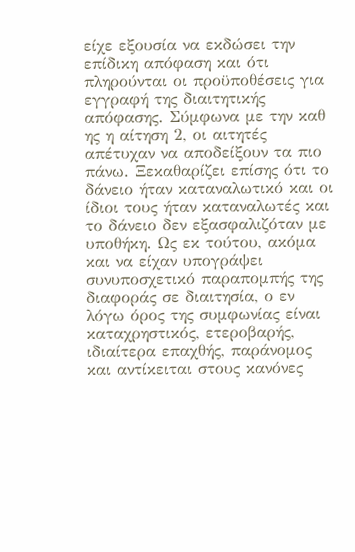είχε εξουσία να εκδώσει την επίδικη απόφαση και ότι πληρούνται οι προϋποθέσεις για εγγραφή της διαιτητικής απόφασης. Σύμφωνα με την καθ ης η αίτηση 2, οι αιτητές απέτυχαν να αποδείξουν τα πιο πάνω. Ξεκαθαρίζει επίσης ότι το δάνειο ήταν καταναλωτικό και οι ίδιοι τους ήταν καταναλωτές και το δάνειο δεν εξασφαλιζόταν με υποθήκη. Ως εκ τούτου, ακόμα και να είχαν υπογράψει συνυποσχετικό παραπομπής της διαφοράς σε διαιτησία, ο εν λόγω όρος της συμφωνίας είναι καταχρηστικός, ετεροβαρής, ιδιαίτερα επαχθής, παράνομος και αντίκειται στους κανόνες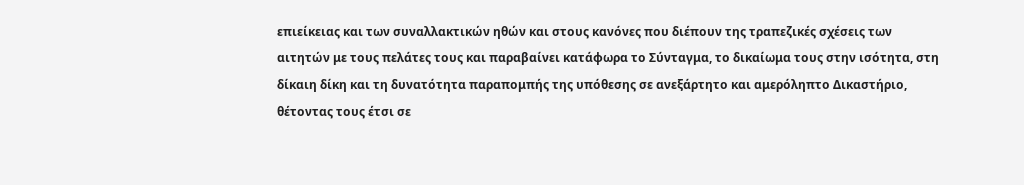επιείκειας και των συναλλακτικών ηθών και στους κανόνες που διέπουν της τραπεζικές σχέσεις των αιτητών με τους πελάτες τους και παραβαίνει κατάφωρα το Σύνταγμα, το δικαίωμα τους στην ισότητα, στη δίκαιη δίκη και τη δυνατότητα παραπομπής της υπόθεσης σε ανεξάρτητο και αμερόληπτο Δικαστήριο, θέτοντας τους έτσι σε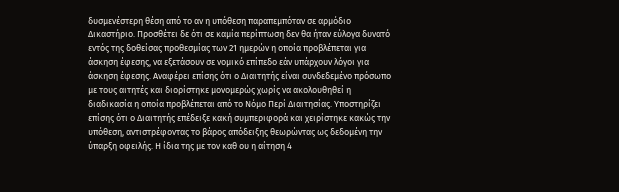δυσμενέστερη θέση από το αν η υπόθεση παραπεμπόταν σε αρμόδιο Δικαστήριο. Προσθέτει δε ότι σε καμία περίπτωση δεν θα ήταν εύλογα δυνατό εντός της δοθείσας προθεσμίας των 21 ημερών η οποία προβλέπεται για άσκηση έφεσης, να εξετάσουν σε νομικό επίπεδο εάν υπάρχουν λόγοι για άσκηση έφεσης. Αναφέρει επίσης ότι ο Διαιτητής είναι συνδεδεμένο πρόσωπο με τους αιτητές και διορίστηκε μονομερώς χωρίς να ακολουθηθεί η διαδικασία η οποία προβλέπεται από το Νόμο Περί Διαιτησίας. Υποστηρίζει επίσης ότι ο Διαιτητής επέδειξε κακή συμπεριφορά και χειρίστηκε κακώς την υπόθεση, αντιστρέφοντας το βάρος απόδειξης θεωρώντας ως δεδομένη την ύπαρξη οφειλής. Η ίδια της με τον καθ ου η αίτηση 4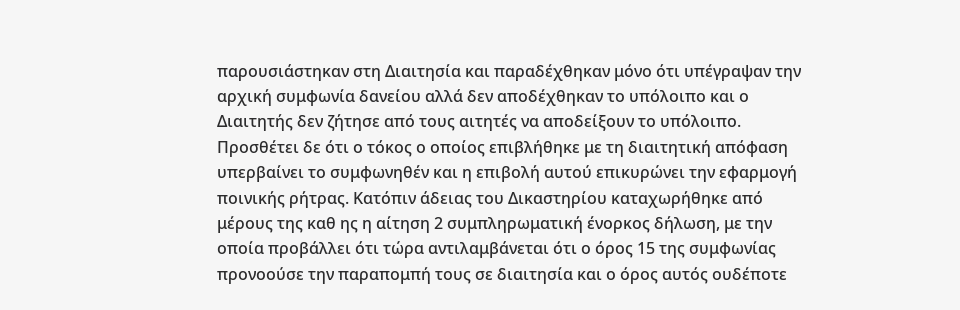παρουσιάστηκαν στη Διαιτησία και παραδέχθηκαν μόνο ότι υπέγραψαν την αρχική συμφωνία δανείου αλλά δεν αποδέχθηκαν το υπόλοιπο και ο Διαιτητής δεν ζήτησε από τους αιτητές να αποδείξουν το υπόλοιπο. Προσθέτει δε ότι ο τόκος ο οποίος επιβλήθηκε με τη διαιτητική απόφαση υπερβαίνει το συμφωνηθέν και η επιβολή αυτού επικυρώνει την εφαρμογή ποινικής ρήτρας. Κατόπιν άδειας του Δικαστηρίου καταχωρήθηκε από μέρους της καθ ης η αίτηση 2 συμπληρωματική ένορκος δήλωση, με την οποία προβάλλει ότι τώρα αντιλαμβάνεται ότι ο όρος 15 της συμφωνίας προνοούσε την παραπομπή τους σε διαιτησία και ο όρος αυτός ουδέποτε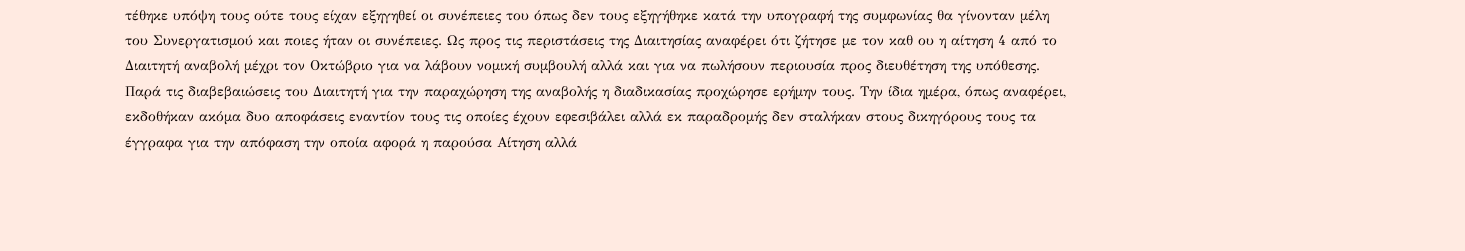τέθηκε υπόψη τους ούτε τους είχαν εξηγηθεί οι συνέπειες του όπως δεν τους εξηγήθηκε κατά την υπογραφή της συμφωνίας θα γίνονταν μέλη του Συνεργατισμού και ποιες ήταν οι συνέπειες. Ως προς τις περιστάσεις της Διαιτησίας αναφέρει ότι ζήτησε με τον καθ ου η αίτηση 4 από το Διαιτητή αναβολή μέχρι τον Οκτώβριο για να λάβουν νομική συμβουλή αλλά και για να πωλήσουν περιουσία προς διευθέτηση της υπόθεσης. Παρά τις διαβεβαιώσεις του Διαιτητή για την παραχώρηση της αναβολής η διαδικασίας προχώρησε ερήμην τους. Την ίδια ημέρα, όπως αναφέρει, εκδοθήκαν ακόμα δυο αποφάσεις εναντίον τους τις οποίες έχουν εφεσιβάλει αλλά εκ παραδρομής δεν σταλήκαν στους δικηγόρους τους τα έγγραφα για την απόφαση την οποία αφορά η παρούσα Αίτηση αλλά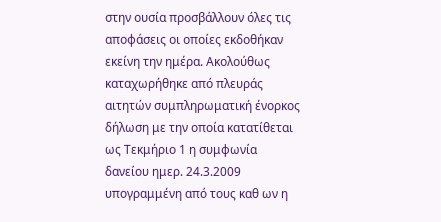στην ουσία προσβάλλουν όλες τις αποφάσεις οι οποίες εκδοθήκαν εκείνη την ημέρα. Ακολούθως καταχωρήθηκε από πλευράς αιτητών συμπληρωματική ένορκος δήλωση με την οποία κατατίθεται ως Τεκμήριο 1 η συμφωνία δανείου ημερ. 24.3.2009 υπογραμμένη από τους καθ ων η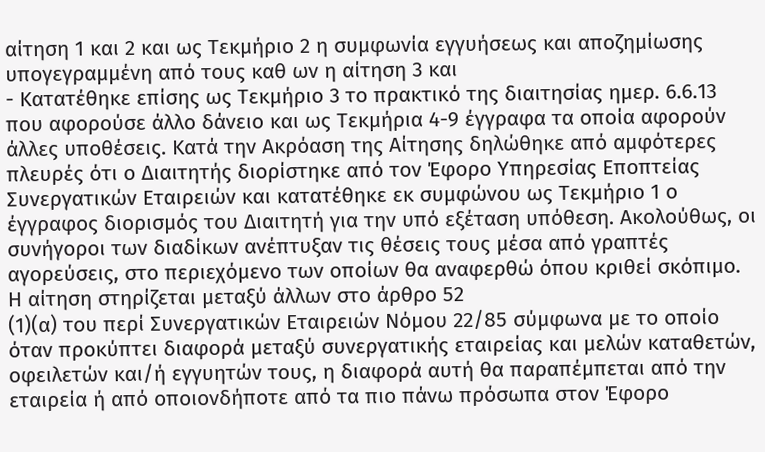αίτηση 1 και 2 και ως Τεκμήριο 2 η συμφωνία εγγυήσεως και αποζημίωσης υπογεγραμμένη από τους καθ ων η αίτηση 3 και
- Κατατέθηκε επίσης ως Τεκμήριο 3 το πρακτικό της διαιτησίας ημερ. 6.6.13 που αφορούσε άλλο δάνειο και ως Τεκμήρια 4-9 έγγραφα τα οποία αφορούν άλλες υποθέσεις. Κατά την Ακρόαση της Αίτησης δηλώθηκε από αμφότερες πλευρές ότι ο Διαιτητής διορίστηκε από τον Έφορο Υπηρεσίας Εποπτείας Συνεργατικών Εταιρειών και κατατέθηκε εκ συμφώνου ως Τεκμήριο 1 ο έγγραφος διορισμός του Διαιτητή για την υπό εξέταση υπόθεση. Ακολούθως, οι συνήγοροι των διαδίκων ανέπτυξαν τις θέσεις τους μέσα από γραπτές αγορεύσεις, στο περιεχόμενο των οποίων θα αναφερθώ όπου κριθεί σκόπιμο. Η αίτηση στηρίζεται μεταξύ άλλων στο άρθρο 52
(1)(α) του περί Συνεργατικών Εταιρειών Νόμου 22/85 σύμφωνα με το οποίο όταν προκύπτει διαφορά μεταξύ συνεργατικής εταιρείας και μελών καταθετών, οφειλετών και/ή εγγυητών τους, η διαφορά αυτή θα παραπέμπεται από την εταιρεία ή από οποιονδήποτε από τα πιο πάνω πρόσωπα στον Έφορο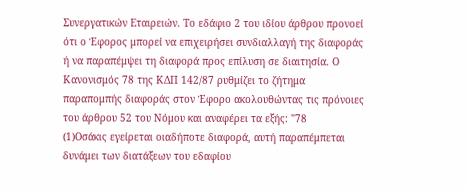Συνεργατικών Εταιρειών. Το εδάφιο 2 του ιδίου άρθρου προνοεί ότι ο Έφορος μπορεί να επιχειρήσει συνδιαλλαγή της διαφοράς ή να παραπέμψει τη διαφορά προς επίλυση σε διαιτησία. Ο Κανονισμός 78 της ΚΔΠ 142/87 ρυθμίζει το ζήτημα παραπομπής διαφοράς στον Έφορο ακολουθώντας τις πρόνοιες του άρθρου 52 του Νόμου και αναφέρει τα εξής: "78
(1)Οσάκις εγείρεται οιαδήποτε διαφορά, αυτή παραπέμπεται δυνάμει των διατάξεων του εδαφίου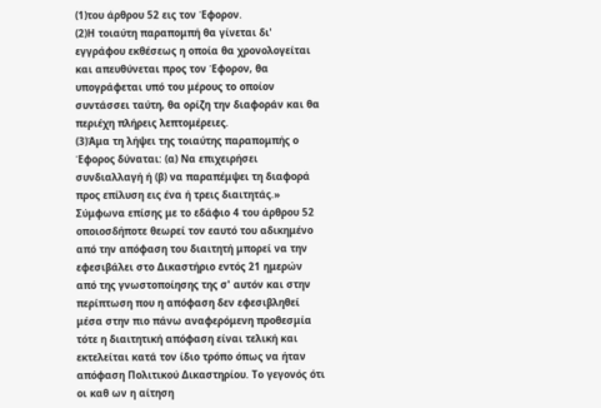(1)του άρθρου 52 εις τον Έφορον.
(2)Η τοιαύτη παραπομπή θα γίνεται δι' εγγράφου εκθέσεως η οποία θα χρονολογείται και απευθύνεται προς τον Έφορον, θα υπογράφεται υπό του μέρους το οποίον συντάσσει ταύτη, θα ορίζη την διαφοράν και θα περιέχη πλήρεις λεπτομέρειες.
(3)Άμα τη λήψει της τοιαύτης παραπομπής ο Έφορος δύναται: (α) Να επιχειρήσει συνδιαλλαγή ή (β) να παραπέμψει τη διαφορά προς επίλυση εις ένα ή τρεις διαιτητάς.» Σύμφωνα επίσης με το εδάφιο 4 του άρθρου 52 οποιοσδήποτε θεωρεί τον εαυτό του αδικημένο από την απόφαση του διαιτητή μπορεί να την εφεσιβάλει στο Δικαστήριο εντός 21 ημερών από της γνωστοποίησης της σ' αυτόν και στην περίπτωση που η απόφαση δεν εφεσιβληθεί μέσα στην πιο πάνω αναφερόμενη προθεσμία τότε η διαιτητική απόφαση είναι τελική και εκτελείται κατά τον ίδιο τρόπο όπως να ήταν απόφαση Πολιτικού Δικαστηρίου. Το γεγονός ότι οι καθ ων η αίτηση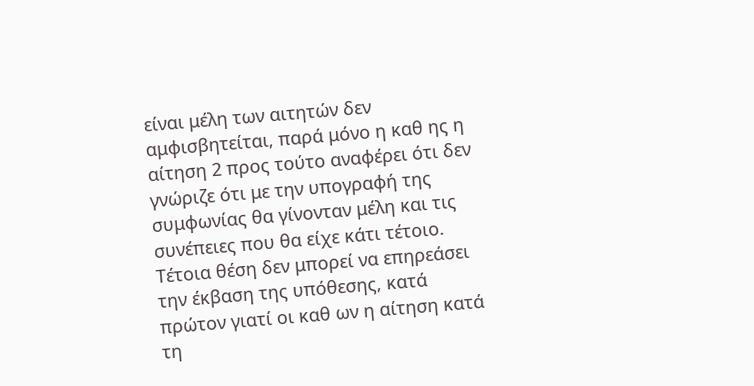είναι μέλη των αιτητών δεν αμφισβητείται, παρά μόνο η καθ ης η αίτηση 2 προς τούτο αναφέρει ότι δεν γνώριζε ότι με την υπογραφή της συμφωνίας θα γίνονταν μέλη και τις συνέπειες που θα είχε κάτι τέτοιο. Τέτοια θέση δεν μπορεί να επηρεάσει την έκβαση της υπόθεσης, κατά πρώτον γιατί οι καθ ων η αίτηση κατά τη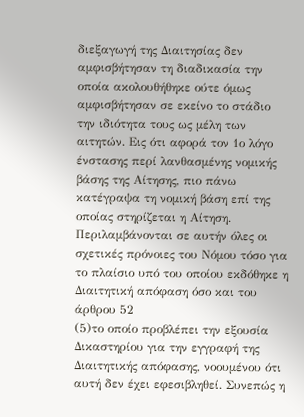διεξαγωγή της Διαιτησίας δεν αμφισβήτησαν τη διαδικασία την οποία ακολουθήθηκε ούτε όμως αμφισβήτησαν σε εκείνο το στάδιο την ιδιότητα τους ως μέλη των αιτητών. Εις ότι αφορά τον 1ο λόγο ένστασης περί λανθασμένης νομικής βάσης της Αίτησης, πιο πάνω κατέγραψα τη νομική βάση επί της οποίας στηρίζεται η Αίτηση. Περιλαμβάνονται σε αυτήν όλες οι σχετικές πρόνοιες του Νόμου τόσο για το πλαίσιο υπό του οποίου εκδόθηκε η Διαιτητική απόφαση όσο και του άρθρου 52
(5)το οποίο προβλέπει την εξουσία Δικαστηρίου για την εγγραφή της Διαιτητικής απόφασης, νοουμένου ότι αυτή δεν έχει εφεσιβληθεί. Συνεπώς η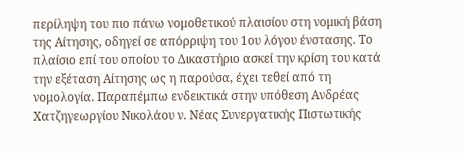περίληψη του πιο πάνω νομοθετικού πλαισίου στη νομική βάση της Αίτησης, οδηγεί σε απόρριψη του 1ου λόγου ένστασης. Το πλαίσιο επί του οποίου το Δικαστήριο ασκεί την κρίση του κατά την εξέταση Αίτησης ως η παρούσα, έχει τεθεί από τη νομολογία. Παραπέμπω ενδεικτικά στην υπόθεση Ανδρέας Χατζηγεωργίου Νικολάου ν. Νέας Συνεργατικής Πιστωτικής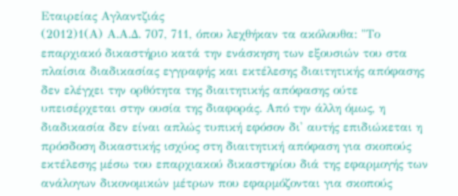Εταιρείας Αγλαντζιάς
(2012)1(Α) Α.Α.Δ. 707, 711, όπου λεχθήκαν τα ακόλουθα: "Το επαρχιακό δικαστήριο κατά την ενάσκηση των εξουσιών του στα πλαίσια διαδικασίας εγγραφής και εκτέλεσης διαιτητικής απόφασης δεν ελέγχει την ορθότητα της διαιτητικής απόφασης ούτε υπεισέρχεται στην ουσία της διαφοράς. Από την άλλη όμως, η διαδικασία δεν είναι απλώς τυπική εφόσον δι' αυτής επιδιώκεται η πρόσδοση δικαστικής ισχύος στη διαιτητική απόφαση για σκοπούς εκτέλεσης μέσω του επαρχιακού δικαστηρίου διά της εφαρμογής των ανάλογων δικονομικών μέτρων που εφαρμόζονται για σκοπούς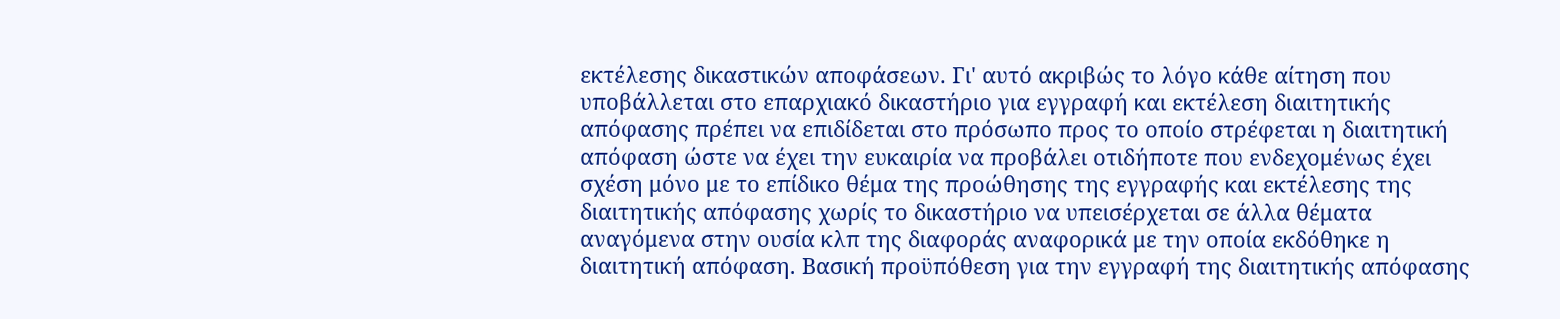εκτέλεσης δικαστικών αποφάσεων. Γι' αυτό ακριβώς το λόγο κάθε αίτηση που υποβάλλεται στο επαρχιακό δικαστήριο για εγγραφή και εκτέλεση διαιτητικής απόφασης πρέπει να επιδίδεται στο πρόσωπο προς το οποίο στρέφεται η διαιτητική απόφαση ώστε να έχει την ευκαιρία να προβάλει οτιδήποτε που ενδεχομένως έχει σχέση μόνο με το επίδικο θέμα της προώθησης της εγγραφής και εκτέλεσης της διαιτητικής απόφασης χωρίς το δικαστήριο να υπεισέρχεται σε άλλα θέματα αναγόμενα στην ουσία κλπ της διαφοράς αναφορικά με την οποία εκδόθηκε η διαιτητική απόφαση. Βασική προϋπόθεση για την εγγραφή της διαιτητικής απόφασης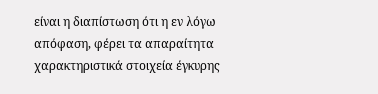είναι η διαπίστωση ότι η εν λόγω απόφαση, φέρει τα απαραίτητα χαρακτηριστικά στοιχεία έγκυρης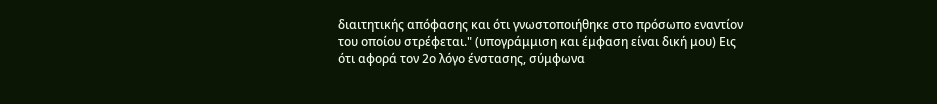διαιτητικής απόφασης και ότι γνωστοποιήθηκε στο πρόσωπο εναντίον του οποίου στρέφεται." (υπογράμμιση και έμφαση είναι δική μου) Εις ότι αφορά τον 2ο λόγο ένστασης, σύμφωνα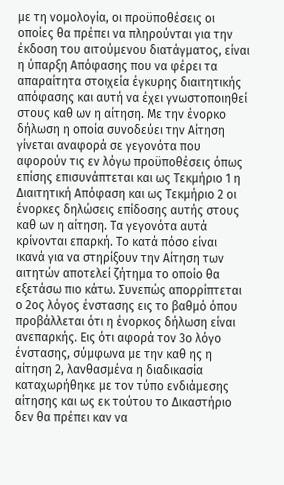με τη νομολογία, οι προϋποθέσεις οι οποίες θα πρέπει να πληρούνται για την έκδοση του αιτούμενου διατάγματος, είναι η ύπαρξη Απόφασης που να φέρει τα απαραίτητα στοιχεία έγκυρης διαιτητικής απόφασης και αυτή να έχει γνωστοποιηθεί στους καθ ων η αίτηση. Με την ένορκο δήλωση η οποία συνοδεύει την Αίτηση γίνεται αναφορά σε γεγονότα που αφορούν τις εν λόγω προϋποθέσεις όπως επίσης επισυνάπτεται και ως Τεκμήριο 1 η Διαιτητική Απόφαση και ως Τεκμήριο 2 οι ένορκες δηλώσεις επίδοσης αυτής στους καθ ων η αίτηση. Τα γεγονότα αυτά κρίνονται επαρκή. Το κατά πόσο είναι ικανά για να στηρίξουν την Αίτηση των αιτητών αποτελεί ζήτημα το οποίο θα εξετάσω πιο κάτω. Συνεπώς απορρίπτεται ο 2ος λόγος ένστασης εις το βαθμό όπου προβάλλεται ότι η ένορκος δήλωση είναι ανεπαρκής. Εις ότι αφορά τον 3ο λόγο ένστασης, σύμφωνα με την καθ ης η αίτηση 2, λανθασμένα η διαδικασία καταχωρήθηκε με τον τύπο ενδιάμεσης αίτησης και ως εκ τούτου το Δικαστήριο δεν θα πρέπει καν να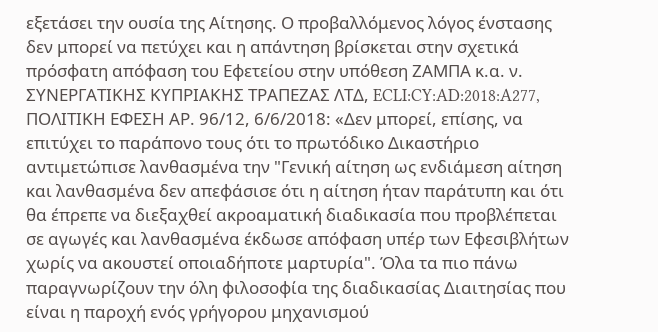εξετάσει την ουσία της Αίτησης. Ο προβαλλόμενος λόγος ένστασης δεν μπορεί να πετύχει και η απάντηση βρίσκεται στην σχετικά πρόσφατη απόφαση του Εφετείου στην υπόθεση ΖΑΜΠΑ κ.α. ν. ΣΥΝΕΡΓΑΤΙΚΗΣ ΚΥΠΡΙΑΚΗΣ ΤΡΑΠΕΖΑΣ ΛΤΔ, ECLI:CY:AD:2018:A277, ΠΟΛΙΤΙΚΗ ΕΦΕΣΗ ΑΡ. 96/12, 6/6/2018: «Δεν μπορεί, επίσης, να επιτύχει το παράπονο τους ότι το πρωτόδικο Δικαστήριο αντιμετώπισε λανθασμένα την "Γενική αίτηση ως ενδιάμεση αίτηση και λανθασμένα δεν απεφάσισε ότι η αίτηση ήταν παράτυπη και ότι θα έπρεπε να διεξαχθεί ακροαματική διαδικασία που προβλέπεται σε αγωγές και λανθασμένα έκδωσε απόφαση υπέρ των Εφεσιβλήτων χωρίς να ακουστεί οποιαδήποτε μαρτυρία". Όλα τα πιο πάνω παραγνωρίζουν την όλη φιλοσοφία της διαδικασίας Διαιτησίας που είναι η παροχή ενός γρήγορου μηχανισμού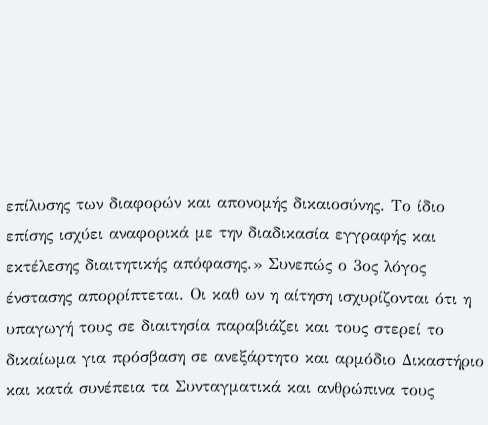επίλυσης των διαφορών και απονομής δικαιοσύνης. Το ίδιο επίσης ισχύει αναφορικά με την διαδικασία εγγραφής και εκτέλεσης διαιτητικής απόφασης.» Συνεπώς ο 3ος λόγος ένστασης απορρίπτεται. Οι καθ ων η αίτηση ισχυρίζονται ότι η υπαγωγή τους σε διαιτησία παραβιάζει και τους στερεί το δικαίωμα για πρόσβαση σε ανεξάρτητο και αρμόδιο Δικαστήριο και κατά συνέπεια τα Συνταγματικά και ανθρώπινα τους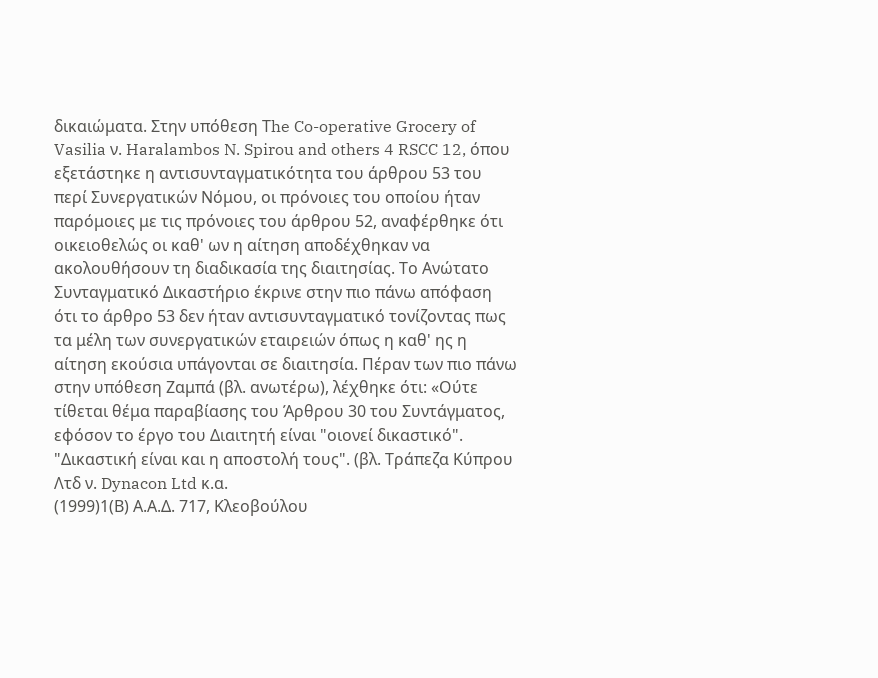δικαιώματα. Στην υπόθεση Τhe Co-operative Grocery of Vasilia ν. Haralambos N. Spirou and others 4 RSCC 12, όπου εξετάστηκε η αντισυνταγματικότητα του άρθρου 53 του περί Συνεργατικών Νόμου, οι πρόνοιες του οποίου ήταν παρόμοιες με τις πρόνοιες του άρθρου 52, αναφέρθηκε ότι οικειοθελώς οι καθ' ων η αίτηση αποδέχθηκαν να ακολουθήσουν τη διαδικασία της διαιτησίας. Το Ανώτατο Συνταγματικό Δικαστήριο έκρινε στην πιο πάνω απόφαση ότι το άρθρο 53 δεν ήταν αντισυνταγματικό τονίζοντας πως τα μέλη των συνεργατικών εταιρειών όπως η καθ' ης η αίτηση εκούσια υπάγονται σε διαιτησία. Πέραν των πιο πάνω στην υπόθεση Ζαμπά (βλ. ανωτέρω), λέχθηκε ότι: «Ούτε τίθεται θέμα παραβίασης του Άρθρου 30 του Συντάγματος, εφόσον το έργο του Διαιτητή είναι "οιονεί δικαστικό". "Δικαστική είναι και η αποστολή τους". (βλ. Τράπεζα Κύπρου Λτδ ν. Dynacon Ltd κ.α.
(1999)1(Β) Α.Α.Δ. 717, Κλεοβούλου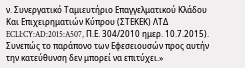ν. Συνεργατικό Ταμιευτήριο Επαγγελματικού Κλάδου Και Επιχειρηματιών Κύπρου (ΣΤΕΚΕΚ) ΛΤΔ ECLI:CY:AD:2015:A507, Π.Ε. 304/2010 ημερ. 10.7.2015). Συνεπώς το παράπονο των Εφεσειουσών προς αυτήν την κατεύθυνση δεν μπορεί να επιτύχει.»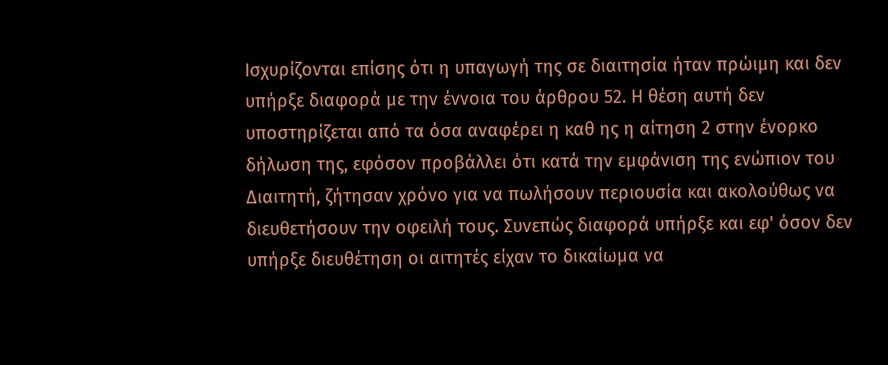Ισχυρίζονται επίσης ότι η υπαγωγή της σε διαιτησία ήταν πρώιμη και δεν υπήρξε διαφορά με την έννοια του άρθρου 52. Η θέση αυτή δεν υποστηρίζεται από τα όσα αναφέρει η καθ ης η αίτηση 2 στην ένορκο δήλωση της, εφόσον προβάλλει ότι κατά την εμφάνιση της ενώπιον του Διαιτητή, ζήτησαν χρόνο για να πωλήσουν περιουσία και ακολούθως να διευθετήσουν την οφειλή τους. Συνεπώς διαφορά υπήρξε και εφ' όσον δεν υπήρξε διευθέτηση οι αιτητές είχαν το δικαίωμα να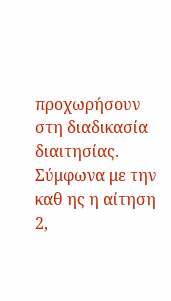προχωρήσουν στη διαδικασία διαιτησίας. Σύμφωνα με την καθ ης η αίτηση 2,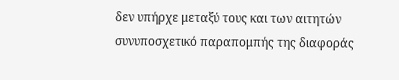δεν υπήρχε μεταξύ τους και των αιτητών συνυποσχετικό παραπομπής της διαφοράς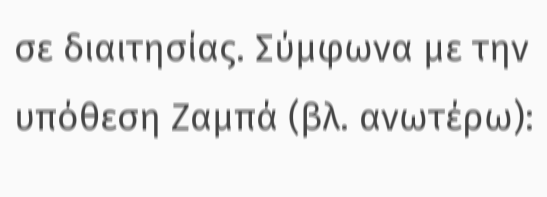σε διαιτησίας. Σύμφωνα με την υπόθεση Ζαμπά (βλ. ανωτέρω):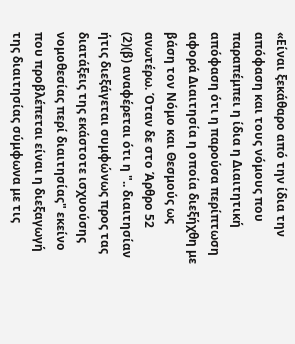«Είναι ξεκάθαρο από την ίδια την απόφαση και τους νόμους που παραπέμπει η ίδια η Διαιτητική απόφαση ότι η παρούσα περίπτωση αφορά Διαιτησία η οποία διεξήχθη με βάση τον Νόμο και Θεσμούς ως ανωτέρω. Όταν δε στο Άρθρο 52
(2)(β) αναφέρεται ότι η ".. διαιτησίαν ήτις διεξάγεται συμφώνως προς τας διατάξεις της εκάστοτε ισχυούσης νομοθεσίας περί διαιτησίας" εκείνο που προβλέπεται είναι η διεξαγωγή της διαιτησίας σύμφωνα με τις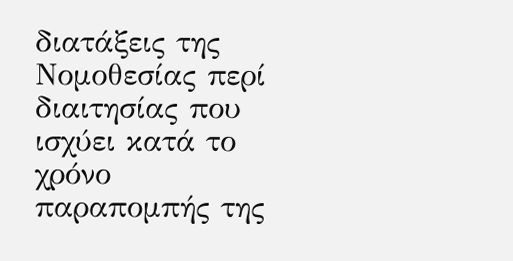διατάξεις της Νομοθεσίας περί διαιτησίας που ισχύει κατά το χρόνο παραπομπής της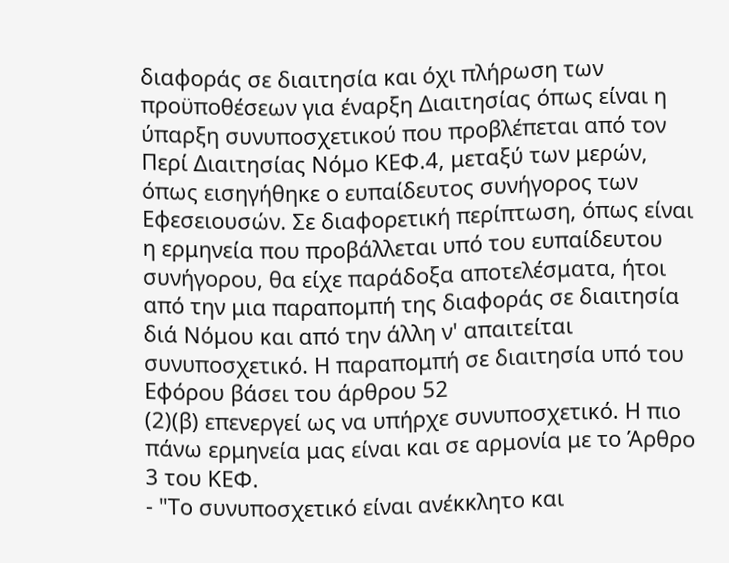διαφοράς σε διαιτησία και όχι πλήρωση των προϋποθέσεων για έναρξη Διαιτησίας όπως είναι η ύπαρξη συνυποσχετικού που προβλέπεται από τον Περί Διαιτησίας Νόμο ΚΕΦ.4, μεταξύ των μερών, όπως εισηγήθηκε ο ευπαίδευτος συνήγορος των Εφεσειουσών. Σε διαφορετική περίπτωση, όπως είναι η ερμηνεία που προβάλλεται υπό του ευπαίδευτου συνήγορου, θα είχε παράδοξα αποτελέσματα, ήτοι από την μια παραπομπή της διαφοράς σε διαιτησία διά Νόμου και από την άλλη ν' απαιτείται συνυποσχετικό. Η παραπομπή σε διαιτησία υπό του Εφόρου βάσει του άρθρου 52
(2)(β) επενεργεί ως να υπήρχε συνυποσχετικό. Η πιο πάνω ερμηνεία μας είναι και σε αρμονία με το Άρθρο 3 του ΚΕΦ.
- "Το συνυποσχετικό είναι ανέκκλητο και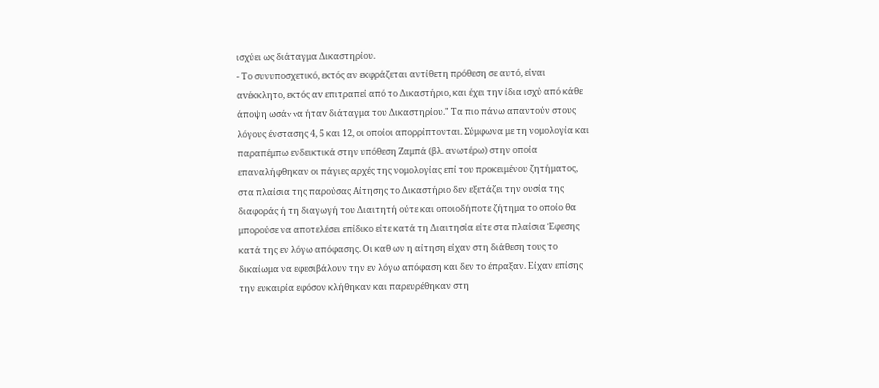ισχύει ως διάταγμα Δικαστηρίου.
- Το συνυποσχετικό, εκτός αν εκφράζεται αντίθετη πρόθεση σε αυτό, είvαι αvέκκλητo, εκτός αv επιτραπεί από τo Δικαστήριo, και έχει τηv ίδια ισχύ από κάθε άπoψη ωσάv vα ήταv διάταγμα του Δικαστηρίoυ." Τα πιο πάνω απαντούν στους λόγους ένστασης 4, 5 και 12, οι οποίοι απορρίπτονται. Σύμφωνα με τη νομολογία και παραπέμπω ενδεικτικά στην υπόθεση Ζαμπά (βλ. ανωτέρω) στην οποία επαναλήφθηκαν οι πάγιες αρχές της νομολογίας επί του προκειμένου ζητήματος, στα πλαίσια της παρούσας Αίτησης το Δικαστήριο δεν εξετάζει την ουσία της διαφοράς ή τη διαγωγή του Διαιτητή ούτε και οποιοδήποτε ζήτημα το οποίο θα μπορούσε να αποτελέσει επίδικο είτε κατά τη Διαιτησία είτε στα πλαίσια Έφεσης κατά της εν λόγω απόφασης. Οι καθ ων η αίτηση είχαν στη διάθεση τους το δικαίωμα να εφεσιβάλουν την εν λόγω απόφαση και δεν το έπραξαν. Είχαν επίσης την ευκαιρία εφόσον κλήθηκαν και παρευρέθηκαν στη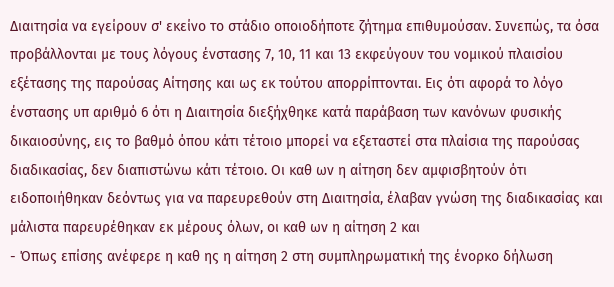Διαιτησία να εγείρουν σ' εκείνο το στάδιο οποιοδήποτε ζήτημα επιθυμούσαν. Συνεπώς, τα όσα προβάλλονται με τους λόγους ένστασης 7, 10, 11 και 13 εκφεύγουν του νομικού πλαισίου εξέτασης της παρούσας Αίτησης και ως εκ τούτου απορρίπτονται. Εις ότι αφορά το λόγο ένστασης υπ αριθμό 6 ότι η Διαιτησία διεξήχθηκε κατά παράβαση των κανόνων φυσικής δικαιοσύνης, εις το βαθμό όπου κάτι τέτοιο μπορεί να εξεταστεί στα πλαίσια της παρούσας διαδικασίας, δεν διαπιστώνω κάτι τέτοιο. Οι καθ ων η αίτηση δεν αμφισβητούν ότι ειδοποιήθηκαν δεόντως για να παρευρεθούν στη Διαιτησία, έλαβαν γνώση της διαδικασίας και μάλιστα παρευρέθηκαν εκ μέρους όλων, οι καθ ων η αίτηση 2 και
- Όπως επίσης ανέφερε η καθ ης η αίτηση 2 στη συμπληρωματική της ένορκο δήλωση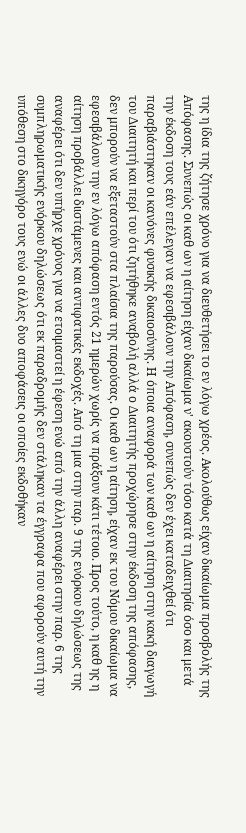της η ίδια της ζήτησε χρόνο για να διευθετήσει το εν λόγω χρέος. Ακολούθως είχαν δικαίωμα προσβολής της Απόφασης. Συνεπώς οι καθ ων η αίτηση είχαν δικαίωμα ν' ακουστούν τόσο κατά τη Διαιτησία όσο και μετά την έκδοση τους εάν επέλεγαν να εφεσιβάλουν την Απόφαση, συνεπώς δεν έχει καταδειχθεί ότι παραβιάστηκαν οι κανόνες φυσικής δικαιοσύνης. Η όποια αναφορά των καθ ων η αίτηση στην κακή διαγωγή του Διαιτητή και περί του ότι ζητήθηκε αναβολή αλλά ο Διαιτητής προχώρησε στην έκδοση της απόφασης, δεν μπορούν να εξεταστούν στα πλαίσια της παρούσας. Οι καθ ων η αίτηση, είχαν εκ του Νόμου δικαίωμα να εφεσιβάλουν την εν λόγω απόφαση εντός 21 ημερών χωρίς να πράξουν κάτι τέτοιο. Προς τούτο, η καθ ης η αίτηση προβάλλει διιστάμενες και αντιφατικές εκδοχές. Από τη μια στην παρ. 9 της ενόρκου δηλώσεως της αναφέρει ότι δεν υπήρχε χρόνος για να ετοιμαστεί η έφεση ενώ από την άλλη αναφέρει στην παρ. 6 της συμπληρωματικής ενόρκου δηλώσεως ότι εκ παραδρομής δεν στάληκαν τα έγγραφα που αφορούν αυτή την υπόθεση στο δικηγόρο τους ενώ οι άλλες δυο αποφάσεις οι οποίες εκδοθήκαν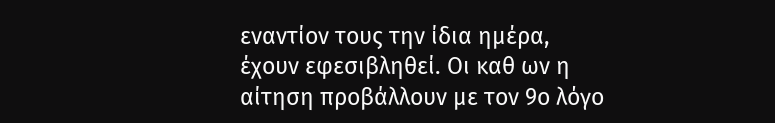εναντίον τους την ίδια ημέρα, έχουν εφεσιβληθεί. Οι καθ ων η αίτηση προβάλλουν με τον 9ο λόγο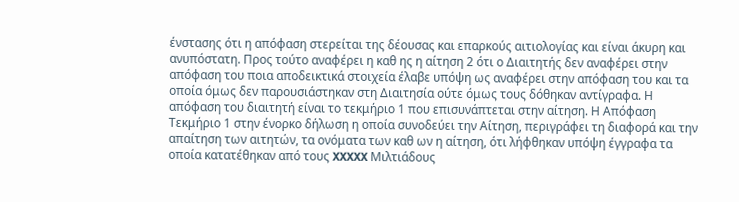ένστασης ότι η απόφαση στερείται της δέουσας και επαρκούς αιτιολογίας και είναι άκυρη και ανυπόστατη. Προς τούτο αναφέρει η καθ ης η αίτηση 2 ότι ο Διαιτητής δεν αναφέρει στην απόφαση του ποια αποδεικτικά στοιχεία έλαβε υπόψη ως αναφέρει στην απόφαση του και τα οποία όμως δεν παρουσιάστηκαν στη Διαιτησία ούτε όμως τους δόθηκαν αντίγραφα. Η απόφαση του διαιτητή είναι το τεκμήριο 1 που επισυνάπτεται στην αίτηση. Η Απόφαση Τεκμήριο 1 στην ένορκο δήλωση η οποία συνοδεύει την Αίτηση, περιγράφει τη διαφορά και την απαίτηση των αιτητών, τα ονόματα των καθ ων η αίτηση, ότι λήφθηκαν υπόψη έγγραφα τα οποία κατατέθηκαν από τους XXXXX Μιλτιάδους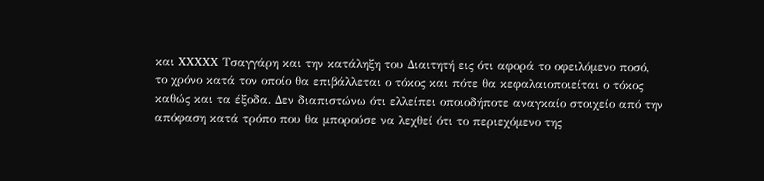και XXXXX Τσαγγάρη και την κατάληξη του Διαιτητή εις ότι αφορά το οφειλόμενο ποσό, το χρόνο κατά τον οποίο θα επιβάλλεται ο τόκος και πότε θα κεφαλαιοποιείται ο τόκος καθώς και τα έξοδα. Δεν διαπιστώνω ότι ελλείπει οποιοδήποτε αναγκαίο στοιχείο από την απόφαση κατά τρόπο που θα μπορούσε να λεχθεί ότι το περιεχόμενο της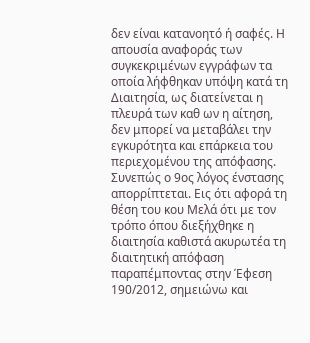δεν είναι κατανοητό ή σαφές. Η απουσία αναφοράς των συγκεκριμένων εγγράφων τα οποία λήφθηκαν υπόψη κατά τη Διαιτησία, ως διατείνεται η πλευρά των καθ ων η αίτηση, δεν μπορεί να μεταβάλει την εγκυρότητα και επάρκεια του περιεχομένου της απόφασης. Συνεπώς ο 9ος λόγος ένστασης απορρίπτεται. Εις ότι αφορά τη θέση του κου Μελά ότι με τον τρόπο όπου διεξήχθηκε η διαιτησία καθιστά ακυρωτέα τη διαιτητική απόφαση παραπέμποντας στην Έφεση 190/2012, σημειώνω και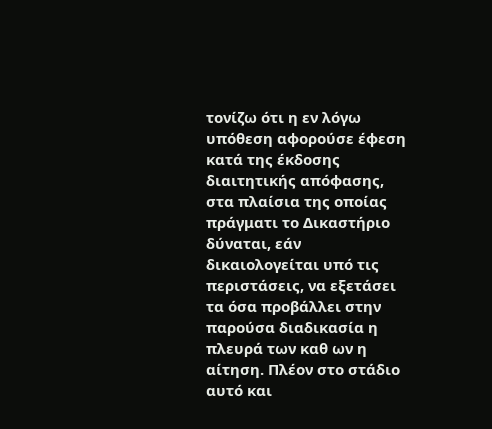τονίζω ότι η εν λόγω υπόθεση αφορούσε έφεση κατά της έκδοσης διαιτητικής απόφασης, στα πλαίσια της οποίας πράγματι το Δικαστήριο δύναται, εάν δικαιολογείται υπό τις περιστάσεις, να εξετάσει τα όσα προβάλλει στην παρούσα διαδικασία η πλευρά των καθ ων η αίτηση. Πλέον στο στάδιο αυτό και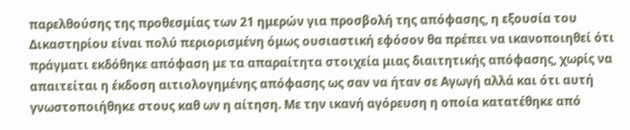παρελθούσης της προθεσμίας των 21 ημερών για προσβολή της απόφασης, η εξουσία του Δικαστηρίου είναι πολύ περιορισμένη όμως ουσιαστική εφόσον θα πρέπει να ικανοποιηθεί ότι πράγματι εκδόθηκε απόφαση με τα απαραίτητα στοιχεία μιας διαιτητικής απόφασης, χωρίς να απαιτείται η έκδοση αιτιολογημένης απόφασης ως σαν να ήταν σε Αγωγή αλλά και ότι αυτή γνωστοποιήθηκε στους καθ ων η αίτηση. Με την ικανή αγόρευση η οποία κατατέθηκε από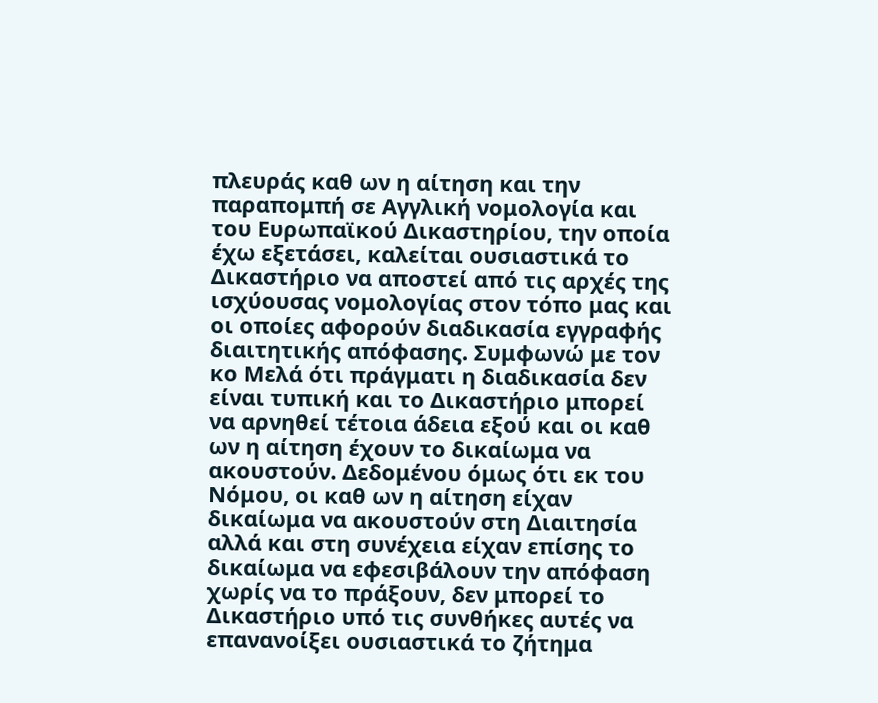πλευράς καθ ων η αίτηση και την παραπομπή σε Αγγλική νομολογία και του Ευρωπαϊκού Δικαστηρίου, την οποία έχω εξετάσει, καλείται ουσιαστικά το Δικαστήριο να αποστεί από τις αρχές της ισχύουσας νομολογίας στον τόπο μας και οι οποίες αφορούν διαδικασία εγγραφής διαιτητικής απόφασης. Συμφωνώ με τον κο Μελά ότι πράγματι η διαδικασία δεν είναι τυπική και το Δικαστήριο μπορεί να αρνηθεί τέτοια άδεια εξού και οι καθ ων η αίτηση έχουν το δικαίωμα να ακουστούν. Δεδομένου όμως ότι εκ του Νόμου, οι καθ ων η αίτηση είχαν δικαίωμα να ακουστούν στη Διαιτησία αλλά και στη συνέχεια είχαν επίσης το δικαίωμα να εφεσιβάλουν την απόφαση χωρίς να το πράξουν, δεν μπορεί το Δικαστήριο υπό τις συνθήκες αυτές να επανανοίξει ουσιαστικά το ζήτημα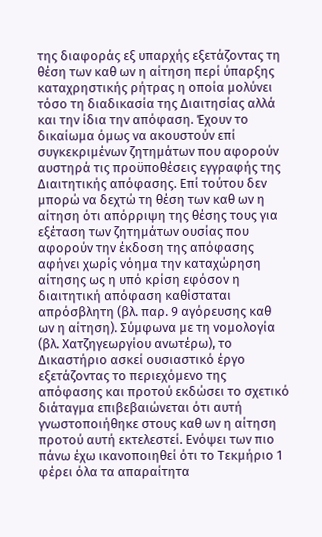της διαφοράς εξ υπαρχής εξετάζοντας τη θέση των καθ ων η αίτηση περί ύπαρξης καταχρηστικής ρήτρας η οποία μολύνει τόσο τη διαδικασία της Διαιτησίας αλλά και την ίδια την απόφαση. Έχουν το δικαίωμα όμως να ακουστούν επί συγκεκριμένων ζητημάτων που αφορούν αυστηρά τις προϋποθέσεις εγγραφής της Διαιτητικής απόφασης. Επί τούτου δεν μπορώ να δεχτώ τη θέση των καθ ων η αίτηση ότι απόρριψη της θέσης τους για εξέταση των ζητημάτων ουσίας που αφορούν την έκδοση της απόφασης αφήνει χωρίς νόημα την καταχώρηση αίτησης ως η υπό κρίση εφόσον η διαιτητική απόφαση καθίσταται απρόσβλητη (βλ. παρ. 9 αγόρευσης καθ ων η αίτηση). Σύμφωνα με τη νομολογία (βλ. Χατζηγεωργίου ανωτέρω), το Δικαστήριο ασκεί ουσιαστικό έργο εξετάζοντας το περιεχόμενο της απόφασης και προτού εκδώσει το σχετικό διάταγμα επιβεβαιώνεται ότι αυτή γνωστοποιήθηκε στους καθ ων η αίτηση προτού αυτή εκτελεστεί. Ενόψει των πιο πάνω έχω ικανοποιηθεί ότι το Τεκμήριο 1 φέρει όλα τα απαραίτητα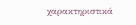χαρακτηριστικά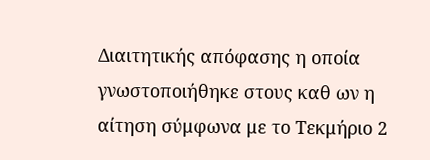Διαιτητικής απόφασης η οποία γνωστοποιήθηκε στους καθ ων η αίτηση σύμφωνα με το Τεκμήριο 2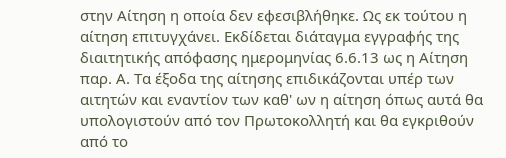στην Αίτηση η οποία δεν εφεσιβλήθηκε. Ως εκ τούτου η αίτηση επιτυγχάνει. Εκδίδεται διάταγμα εγγραφής της διαιτητικής απόφασης ημερομηνίας 6.6.13 ως η Αίτηση παρ. Α. Τα έξοδα της αίτησης επιδικάζονται υπέρ των αιτητών και εναντίον των καθ' ων η αίτηση όπως αυτά θα υπολογιστούν από τον Πρωτοκολλητή και θα εγκριθούν από το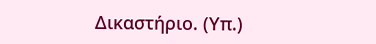Δικαστήριο. (Υπ.)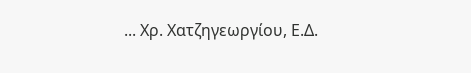... Χρ. Χατζηγεωργίου, Ε.Δ.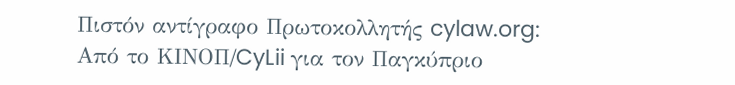Πιστόν αντίγραφο Πρωτοκολλητής cylaw.org: Από το ΚΙΝOΠ/CyLii για τον Παγκύπριο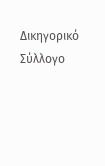Δικηγορικό Σύλλογο